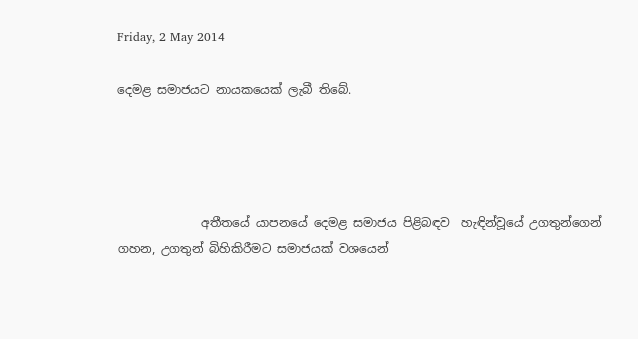Friday, 2 May 2014

දෙමළ සමාජයට නායකයෙක් ලැබී තිබේ.




              අතීතයේ යාපනයේ දෙමළ සමාජය පිළිබඳව  හැඳින්වූයේ උගතුන්ගෙන් ගහන, උගතුන් බිහිකිරීමට සමාජයක් වශයෙන්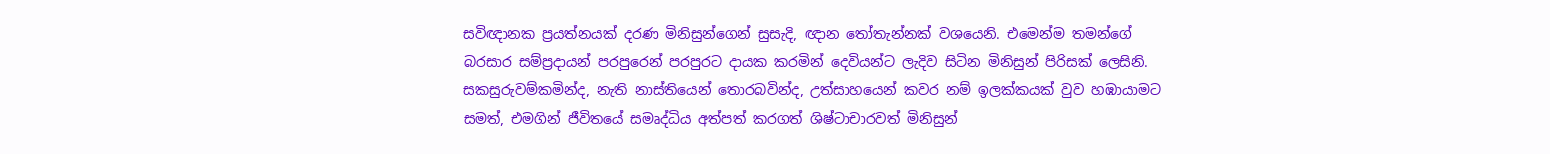සවිඥානක ප්‍රයත්නයක් දරණ මිනිසුන්ගෙන් සුසැදි, ඥාන තෝතැන්නක් වශයෙනි. එමෙන්ම තමන්ගේ බරසාර සම්ප්‍රදායන් පරපුරෙන් පරපුරට දායක කරමින් දෙවියන්ට ලැදිව සිටින මිනිසුන් පිරිසක් ලෙසිනි. සකසුරුවම්කමින්ද, නැති නාස්තියෙන් තොරබවින්ද, උත්සාහයෙන් කවර නම් ඉලක්කයක් වුව හඹායාමට සමත්, එමගින් ජීවිතයේ සමෘද්ධිය අත්පත් කරගත් ශිෂ්ටාචාරවත් මිනිසුන්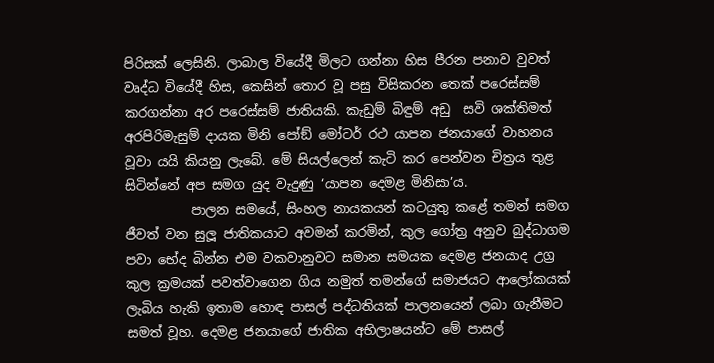පිරිසක් ලෙසිනි. ලාබාල වියේදී මිලට ගන්නා හිස පීරන පනාව වුවත් වෘද්ධ වියේදී හිස, කෙසින් තොර වූ පසු විසිකරන තෙක් පරෙස්සම් කරගන්නා අර පරෙස්සම් ජාතියකි. කැඩුම් බිඳුම් අඩු  සවි ශක්තිමත් අරපිරිමැසුම් දායක මිනි පෝඞ් මෝටර් රථ යාපන ජනයාගේ වාහනය වූවා යයි කියනු ලැබේ. මේ සියල්ලෙන් කැටි කර පෙන්වන චිත්‍රය තුළ සිටින්නේ අප සමග යුද වැදුණු ‘යාපන දෙමළ මිනිසා’ය.
          පාලන සමයේ, සිංහල නායකයන් කටයුතු කළේ තමන් සමග ජීවත් වන සුලූ ජාතිකයාට අවමන් කරමින්, කුල ගෝත්‍ර අනුව බුද්ධාගම පවා භේද බින්න එම වකවානුවට සමාන සමයක දෙමළ ජනයාද උග්‍ර කුල ක්‍රමයක් පවත්වාගෙන ගිය නමුත් තමන්ගේ සමාජයට ආලෝකයක් ලැබිය හැකි ඉතාම හොඳ පාසල් පද්ධතියක් පාලනයෙන් ලබා ගැනීමට සමත් වූහ. දෙමළ ජනයාගේ ජාතික අභිලාෂයන්ට මේ පාසල්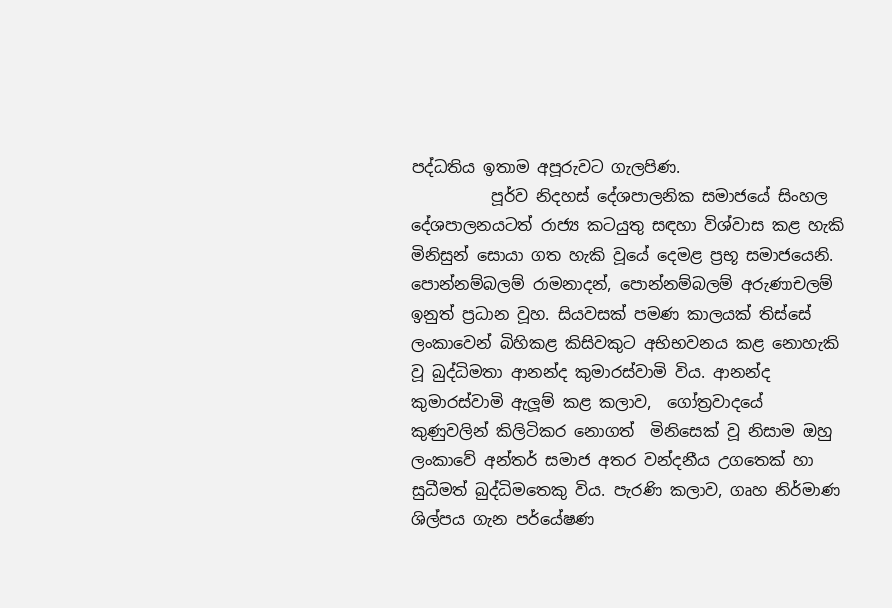පද්ධතිය ඉතාම අපූරුවට ගැලපිණ.
          පූර්ව නිදහස් දේශපාලනික සමාජයේ සිංහල දේශපාලනයටත් රාජ්‍ය කටයුතු සඳහා විශ්වාස කළ හැකි මිනිසුන් සොයා ගත හැකි වූයේ දෙමළ ප්‍රභූ සමාජයෙනි. පොන්නම්බලම් රාමනාදන්, පොන්නම්බලම් අරුණාචලම් ඉනුත් ප්‍රධාන වූහ. සියවසක් පමණ කාලයක් තිස්සේ ලංකාවෙන් බිහිකළ කිසිවකුට අභිභවනය කළ නොහැකි වූ බුද්ධිමතා ආනන්ද කුමාරස්වාමි විය. ආනන්ද කුමාරස්වාමි ඇලූම් කළ කලාව,  ගෝත්‍රවාදයේ කුණුවලින් කිලිටිකර නොගත්  මිනිසෙක් වූ නිසාම ඔහු ලංකාවේ අන්තර් සමාජ අතර වන්දනීය උගතෙක් හා සුධීමත් බුද්ධිමතෙකු විය. පැරණි කලාව, ගෘහ නිර්මාණ ශිල්පය ගැන පර්යේෂණ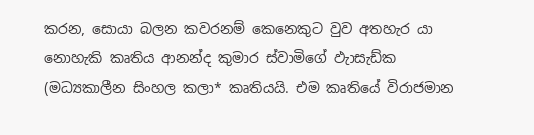කරන, සොයා බලන කවරනම් කෙනෙකුට වුව අතහැර යා නොහැකි කෘතිය ආනන්ද කුමාර ස්වාමිගේ ඵැාසැඩ්ක (මධ්‍යකාලීන සිංහල කලා* කෘතියයි. එම කෘතියේ විරාජමාන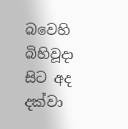බවෙහි බිහිවූදා සිට අද දක්වා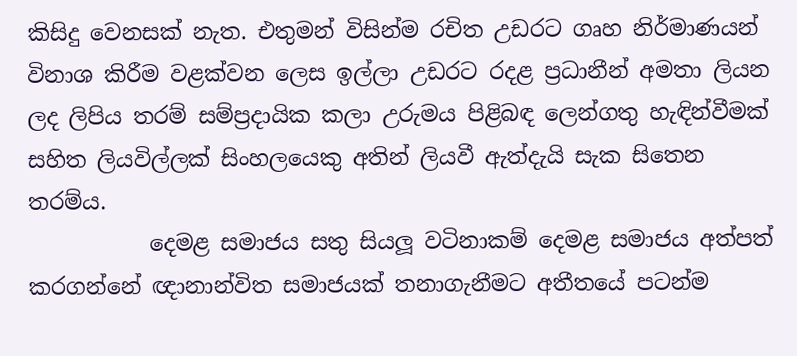කිසිදු වෙනසක් නැත. එතුමන් විසින්ම රචිත උඩරට ගෘහ නිර්මාණයන් විනාශ කිරීම වළක්වන ලෙස ඉල්ලා උඩරට රදළ ප්‍රධානීන් අමතා ලියන ලද ලිපිය තරම් සම්ප්‍රදායික කලා උරුමය පිළිබඳ ලෙන්ගතු හැඳින්වීමක් සහිත ලියවිල්ලක් සිංහලයෙකු අතින් ලියවී ඇත්දැයි සැක සිතෙන තරම්ය.
           දෙමළ සමාජය සතු සියලූ වටිනාකම් දෙමළ සමාජය අත්පත් කරගන්නේ ඥානාන්විත සමාජයක් තනාගැනීමට අතීතයේ පටන්ම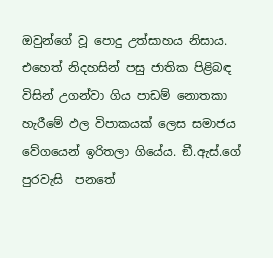ඔවුන්ගේ වූ පොදු උත්සාහය නිසාය.
එහෙත් නිදහසින් පසු ජාතික පිළිබඳ විසින් උගන්වා ගිය පාඩම් නොතකා හැරීමේ ඵල විපාකයක් ලෙස සමාජය වේගයෙන් ඉරිතලා ගියේය. ඞී.ඇස්.ගේ පුරවැසි  පනතේ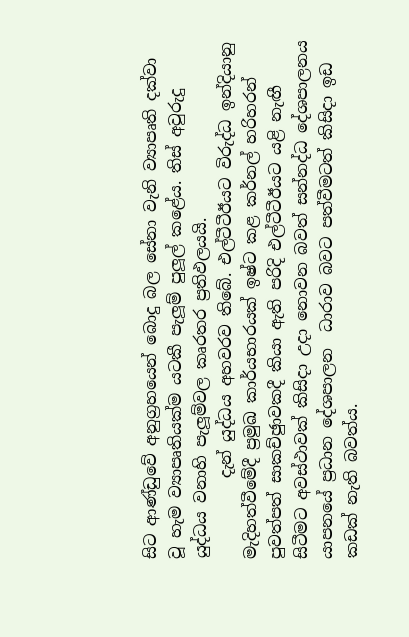සිට ආණ්ඩුවේ අනුග්‍රහයෙන් බොදු බල සේනා වැනි ව්‍යාපෘති දක්වා වූ හැම ව්‍යාපෘතියක්ම යටකී පැලූම් පුලූල් කළේය. තිස් අවුරුදු යුද්ධය වනාහි පැලූම්වල කෘරතර ප්‍රතිඵලයයි.
          දැන් යුද්ධය අහවරව තිබේ. එල්ටීටීඊයට විරුද්ධ ඉන්දියානු මැදිහත්වීමේදී ප්‍රමුඛ කාර්යභාරයක් ඉෂ්ට කළ කර්නල් හරිහරන් පුවත්පත් සාකච්ඡුාවකදී කියා ඇති පරිදි එල්ටීටීඊයට යළි නැඟී සිටීමට අවස්ථාවක් කිසිදා උදා නොවන බවත් සන්නද්ධ දේශපාලනය යාපනයේ ප්‍රධාන දේශපාලන  ධාරාව බවට පත්වීමටත් කිසිදා ඉඩ කඩක් නැති බවත්ය.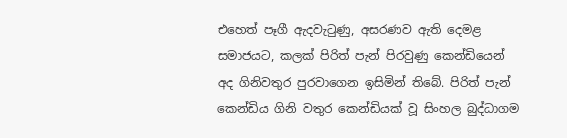එහෙත් පෑගී ඇදවැටුණු, අසරණව ඇති දෙමළ සමාජයට, කලක් පිරිත් පැන් පිරවුණු කෙන්ඩියෙන් අද ගිනිවතුර පුරවාගෙන ඉසිමින් තිබේ. පිරිත් පැන් කෙන්ඩිය ගිනි වතුර කෙන්ඩියක් වූ සිංහල බුද්ධාගම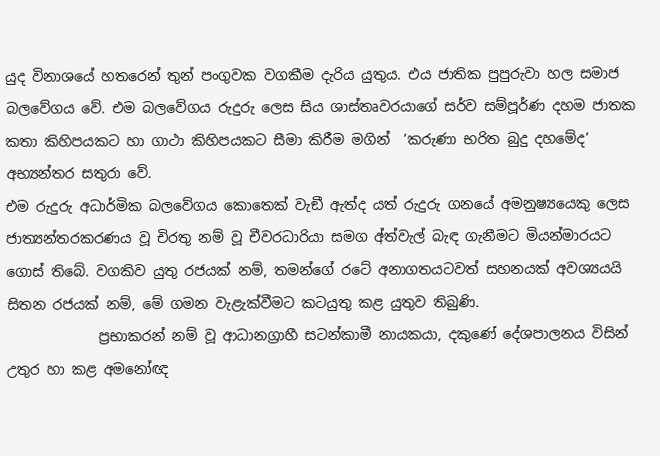යුද විනාශයේ හතරෙන් තුන් පංගුවක වගකීම දැරිය යුතුය. එය ජාතික පුපුරුවා හල සමාජ බලවේගය වේ. එම බලවේගය රුදුරු ලෙස සිය ශාස්තෘවරයාගේ සර්ව සම්පූර්ණ දහම ජාතක කතා කිහිපයකට හා ගාථා කිහිපයකට සීමා කිරීම මගින්  ‘කරුණා භරිත බුදු දහමේද’ අභ්‍යන්තර සතුරා වේ.
එම රුදුරු අධාර්මික බලවේගය කොතෙක් වැඞී ඇත්ද යත් රුදුරු ගනයේ අමනුෂ්‍යයෙකු ලෙස ජාත්‍යන්තරකරණය වූ චිරතු නම් වූ චීවරධාරියා සමග අ්ත්වැල් බැඳ ගැනීමට මියන්මාරයට ගොස් තිබේ. වගකිව යුතු රජයක් නම්, තමන්ගේ රටේ අනාගතයටවත් සහනයක් අවශ්‍යයයි සිතන රජයක් නම්, මේ ගමන වැළැක්වීමට කටයුතු කළ යුතුව තිබුණි.
             ප්‍රභාකරන් නම් වූ ආධානග්‍රාහී සටන්කාමී නායකයා, දකුණේ දේශපාලනය විසින් උතුර හා කළ අමනෝඥ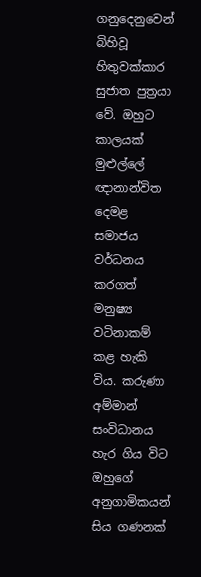ගනුදෙනුවෙන් බිහිවූ හිතුවක්කාර සුජාත පුත්‍රයා වේ. ඔහුට කාලයක් මුළුල්ලේ ඥානාන්විත දෙමළ සමාජය වර්ධනය කරගත් මනුෂ්‍ය වටිනාකම් කළ හැකි විය. කරුණා අම්මාන් සංවිධානය හැර ගිය විට ඔහුගේ අනුගාමිකයන් සිය ගණනක්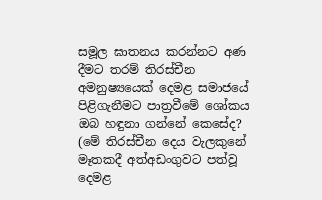සමූල ඝාතනය කරන්නට අණ දීමට තරම් තිරස්චීන අමනුෂ්‍යයෙක් දෙමළ සමාජයේ පිළිගැනීමට පාත්‍රවීමේ ශෝකය ඔබ හඳුනා ගන්නේ කෙසේද?  (මේ තිරස්චීන දෙය වැලකුනේ මෑතකදී අත්අඩංගුවට පත්වූ දෙමළ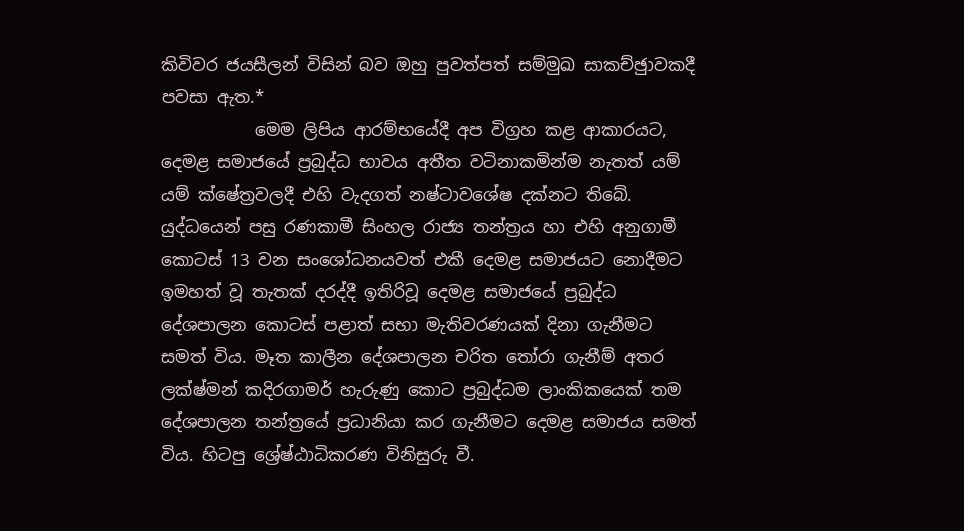කිවිවර ජයසීලන් විසින් බව ඔහු පුවත්පත් සම්මුඛ සාකච්ඡුාවකදී පවසා ඇත.*
           මෙම ලිපිය ආරම්භයේදී අප විග්‍රහ කළ ආකාරයට, දෙමළ සමාජයේ ප්‍රබුද්ධ භාවය අතීත වටිනාකමින්ම නැතත් යම් යම් ක්ෂේත්‍රවලදී එහි වැදගත් නෂ්ටාවශේෂ දක්නට තිබේ. යුද්ධයෙන් පසු රණකාමී සිංහල රාජ්‍ය තන්ත්‍රය හා එහි අනුගාමී කොටස් 13 වන සංශෝධනයවත් එකී දෙමළ සමාජයට නොදීමට ඉමහත් වූ තැතක් දරද්දී ඉතිරිවූ දෙමළ සමාජයේ ප්‍රබුද්ධ දේශපාලන කොටස් පළාත් සභා මැතිවරණයක් දිනා ගැනීමට සමත් විය. මෑත කාලීන දේශපාලන චරිත තෝරා ගැනීම් අතර ලක්ෂ්මන් කදිරගාමර් හැරුණු කොට ප්‍රබුද්ධම ලාංකිකයෙක් තම දේශපාලන තන්ත්‍රයේ ප්‍රධානියා කර ගැනීමට දෙමළ සමාජය සමත් විය. හිටපු ශ්‍රේෂ්ඨාධිකරණ විනිසුරු වී.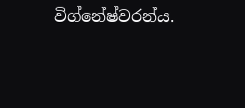විග්නේෂ්වරන්ය.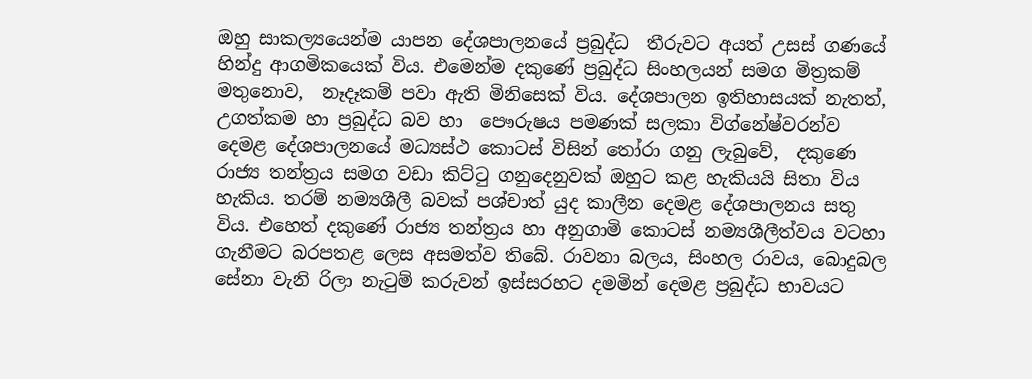ඔහු සාකල්‍යයෙන්ම යාපන දේශපාලනයේ ප්‍රබුද්ධ  තීරුවට අයත් උසස් ගණයේ හින්දු ආගමිකයෙක් විය. එමෙන්ම දකුණේ ප්‍රබුද්ධ සිංහලයන් සමග මිත්‍රකම් මතුනොව,  නෑදෑකම් පවා ඇති මිනිසෙක් විය. දේශපාලන ඉතිහාසයක් නැතත්, උගත්කම හා ප්‍රබුද්ධ බව හා  පෞරුෂය පමණක් සලකා විග්නේෂ්වරන්ව දෙමළ දේශපාලනයේ මධ්‍යස්ථ කොටස් විසින් තෝරා ගනු ලැබුවේ,  දකුණෙ රාජ්‍ය තන්ත්‍රය සමග වඩා කිට්ටු ගනුදෙනුවක් ඔහුට කළ හැකියයි සිතා විය හැකිය. තරම් නම්‍යශීලී බවක් පශ්චාත් යුද කාලීන දෙමළ දේශපාලනය සතු විය. එහෙත් දකුණේ රාජ්‍ය තන්ත්‍රය හා අනුගාමි කොටස් නම්‍යශීලීත්වය වටහා ගැනීමට බරපතළ ලෙස අසමත්ව තිබේ. රාවනා බලය, සිංහල රාවය, බොදුබල සේනා වැනි රිලා නැටුම් කරුවන් ඉස්සරහට දමමින් දෙමළ ප්‍රබුද්ධ භාවයට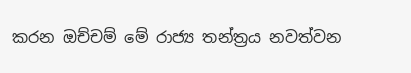කරන ඔච්චම් මේ රාජ්‍ය තන්ත්‍රය නවත්වන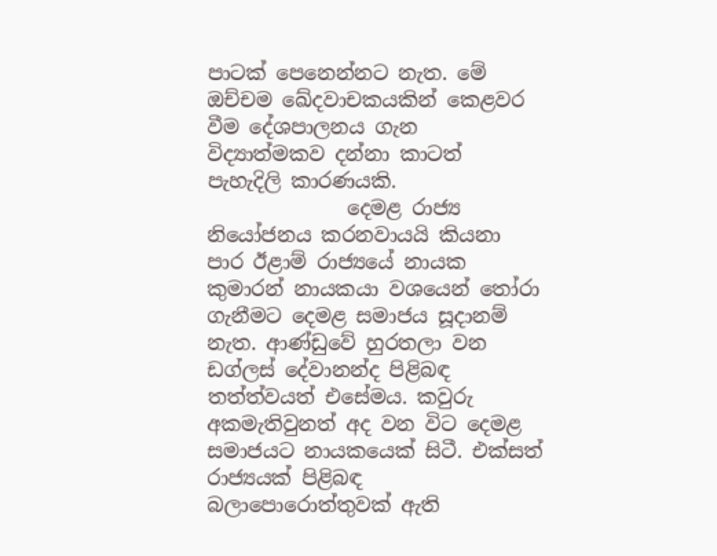පාටක් පෙනෙන්නට නැත. මේ ඔච්චම ඛේදවාචකයකින් කෙළවර වීම දේශපාලනය ගැන විද්‍යාත්මකව දන්නා කාටත් පැහැදිලි කාරණයකි.
              දෙමළ රාජ්‍ය නියෝජනය කරනවායයි කියනා පාර ඊළාම් රාජ්‍යයේ නායක කුමාරන් නායකයා වශයෙන් තෝරා ගැනීමට දෙමළ සමාජය සූදානම් නැත. ආණ්ඩුවේ හුරතලා වන ඩග්ලස් දේවානන්ද පිළිබඳ තත්ත්වයත් එසේමය. කවුරු අකමැතිවුනත් අද වන විට දෙමළ සමාජයට නායකයෙක් සිටී. එක්සත් රාජ්‍යයක් පිළිබඳ බලාපොරොත්තුවක් ඇති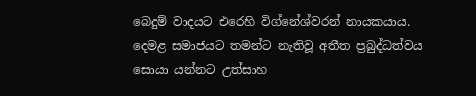බෙදුම් වාදයට එරෙහි විග්නේශ්වරන් නායකයාය. දෙමළ සමාජයට තමන්ට නැතිවූ අතීත ප්‍රබුද්ධත්වය සොයා යන්නට උත්සාහ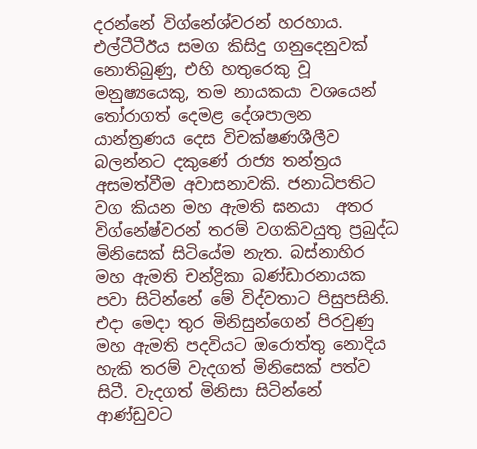දරන්නේ විග්නේශ්වරන් හරහාය. එල්ටීටීඊය සමග කිසිදු ගනුදෙනුවක් නොතිබුණු, එහි හතුරෙකු වූ මනුෂ්‍යයෙකු, තම නායකයා වශයෙන් තෝරාගත් දෙමළ දේශපාලන යාන්ත්‍රණය දෙස විචක්ෂණශීලීව බලන්නට දකුණේ රාජ්‍ය තන්ත්‍රය අසමත්වීම අවාසනාවකි. ජනාධිපතිට වග කියන මහ ඇමති ඝනයා  අතර  විග්නේෂ්වරන් තරම් වගකිවයුතු ප්‍රබුද්ධ මිනිසෙක් සිටියේම නැත. බස්නාහිර මහ ඇමති චන්ද්‍රිකා බණ්ඩාරනායක පවා සිටින්නේ මේ විද්වතාට පිසුපසිනි. එදා මෙදා තුර මිනිසුන්ගෙන් පිරවුණු මහ ඇමති පදවියට ඔරොත්තු නොදිය හැකි තරම් වැදගත් මිනිසෙක් පත්ව සිටී. වැදගත් මිනිසා සිටින්නේ ආණ්ඩුවට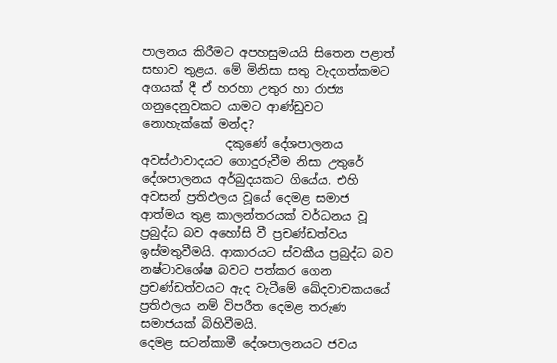පාලනය කිරීමට අපහසුමයයි සිතෙන පළාත් සභාව තුළය. මේ මිනිසා සතු වැදගත්කමට අගයක් දී ඒ හරහා උතුර හා රාජ්‍ය ගනුදෙනුවකට යාමට ආණ්ඩුවට නොහැක්කේ මන්ද?
              දකුණේ දේශපාලනය අවස්ථාවාදයට ගොදුරුවීම නිසා උතුරේ දේශපාලනය අර්බුදයකට ගියේය. එහි අවසන් ප්‍රතිඵලය වූයේ දෙමළ සමාජ ආත්මය තුළ කාලන්තරයක් වර්ධනය වූ ප්‍රබුද්ධ බව අහෝසි වී ප්‍රචණ්ඩත්වය ඉස්මතුවීමයි. ආකාරයට ස්වකීය ප්‍රබුද්ධ බව නෂ්ටාවශේෂ බවට පත්කර ගෙන ප්‍රචණ්ඩත්වයට ඇද වැටීමේ ඛේදවාචකයයේ ප්‍රතිඵලය නම් විපරීත දෙමළ තරුණ සමාජයක් බිහිවීමයි.
දෙමළ සටන්කාමී දේශපාලනයට ජවය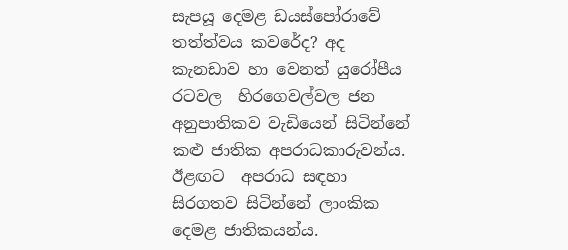සැපයූ දෙමළ ඩයස්පෝරාවේ තත්ත්වය කවරේද? අද කැනඩාව හා වෙනත් යුරෝපීය රටවල  හිරගෙවල්වල ජන අනුපාතිකව වැඩියෙන් සිටින්නේ කළු ජාතික අපරාධකාරුවන්ය. ඊළඟට  අපරාධ සඳහා සිරගතව සිටින්නේ ලාංකික දෙමළ ජාතිකයන්ය.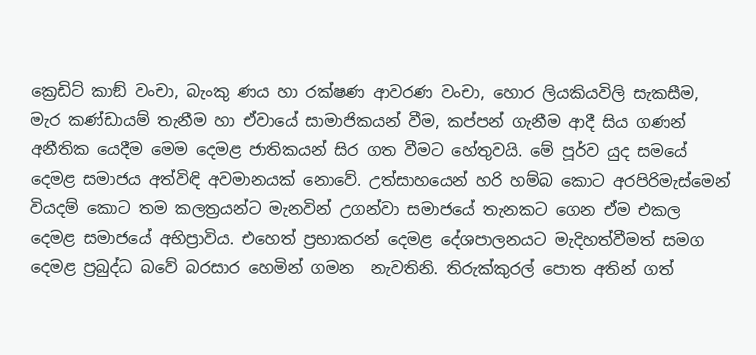ක්‍රෙඩිට් කාඞ් වංචා, බැංකු ණය හා රක්ෂණ ආවරණ වංචා, හොර ලියකියවිලි සැකසීම, මැර කණ්ඩායම් තැනීම හා ඒවායේ සාමාජිකයන් වීම, කප්පන් ගැනීම ආදී සිය ගණන් අනීතික යෙදීම මෙම දෙමළ ජාතිකයන් සිර ගත වීමට හේතුවයි. මේ පූර්ව යුද සමයේ දෙමළ සමාජය අත්විඳි අවමානයක් නොවේ. උත්සාහයෙන් හරි හම්බ කොට අරපිරිමැස්මෙන් වියදම් කොට තම කලත්‍රයන්ට මැනවින් උගන්වා සමාජයේ තැනකට ගෙන ඒම එකල දෙමළ සමාජයේ අභිප්‍රාවිය. එහෙත් ප්‍රභාකරන් දෙමළ දේශපාලනයට මැදිහත්වීමත් සමග දෙමළ ප්‍රබුද්ධ බවේ බරසාර හෙමින් ගමන  නැවතිනි. තිරුක්කුරල් පොත අතින් ගත්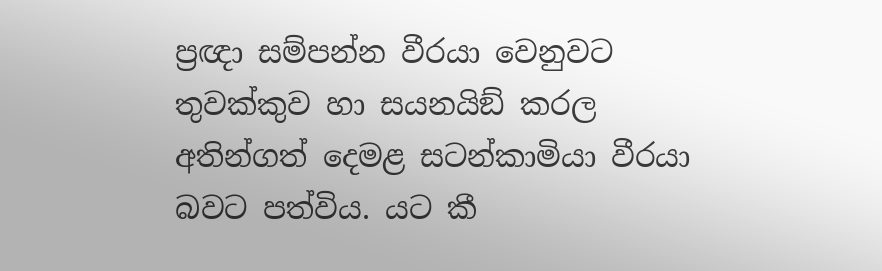ප්‍රඥා සම්පන්න වීරයා වෙනුවට තුවක්කුව හා සයනයිඞ් කරල අතින්ගත් දෙමළ සටන්කාමියා වීරයා බවට පත්විය. යට කී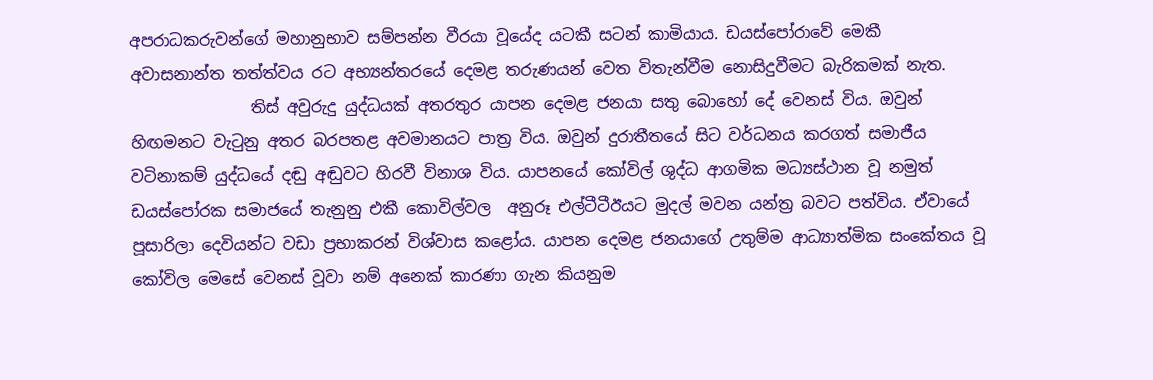අපරාධකරුවන්ගේ මහානුභාව සම්පන්න වීරයා වූයේද යටකී සටන් කාමියාය. ඩයස්පෝරාවේ මෙකී  අවාසනාන්ත තත්ත්වය රට අභ්‍යන්තරයේ දෙමළ තරුණයන් වෙත විතැන්වීම නොසිදුවීමට බැරිකමක් නැත.
               තිස් අවුරුදු යුද්ධයක් අතරතුර යාපන දෙමළ ජනයා සතු බොහෝ දේ වෙනස් විය. ඔවුන් හිඟමනට වැටුනු අතර බරපතළ අවමානයට පාත්‍ර විය. ඔවුන් දුරාතීතයේ සිට වර්ධනය කරගත් සමාජීය වටිනාකම් යුද්ධයේ දඬු අඬුවට හිරවී විනාශ විය. යාපනයේ කෝවිල් ශුද්ධ ආගමික මධ්‍යස්ථාන වූ නමුත් ඩයස්පෝරක සමාජයේ තැනුනු එකී කොවිල්වල  අනුරූ එල්ටීටීඊයට මුදල් මවන යන්ත්‍ර බවට පත්විය. ඒවායේ පූසාරිලා දෙවියන්ට වඩා ප්‍රභාකරන් විශ්වාස කළෝය. යාපන දෙමළ ජනයාගේ උතුම්ම ආධ්‍යාත්මික සංකේතය වූ කෝවිල මෙසේ වෙනස් වූවා නම් අනෙක් කාරණා ගැන කියනුම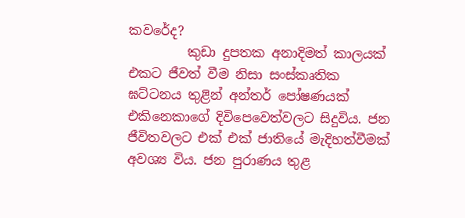කවරේද?
         කුඩා දුපතක අනාදිමත් කාලයක් එකට ජීවත් වීම නිසා සංස්කෘතික ඝට්ටනය තුළින් අන්තර් පෝෂණයක් එකිනෙකාගේ දිවිපෙවෙත්වලට සිදුවිය. ජන ජීවිතවලට එක් එක් ජාතියේ මැදිහත්වීමක්  අවශ්‍ය විය. ජන පුරාණය තුළ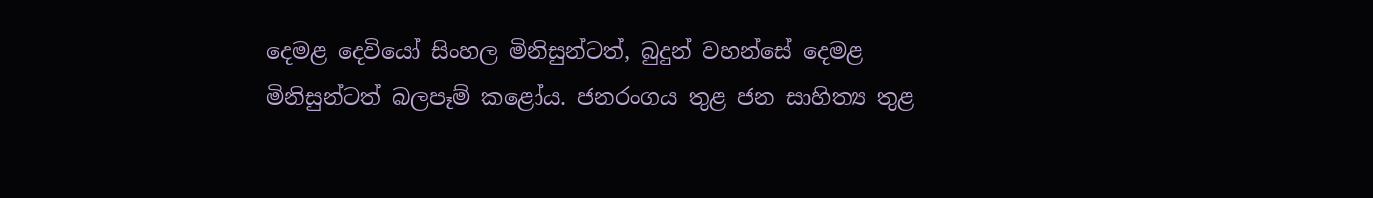දෙමළ දෙවියෝ සිංහල මිනිසුන්ටත්, බුදුන් වහන්සේ දෙමළ මිනිසුන්ටත් බලපෑම් කළෝය. ජනරංගය තුළ ජන සාහිත්‍ය තුළ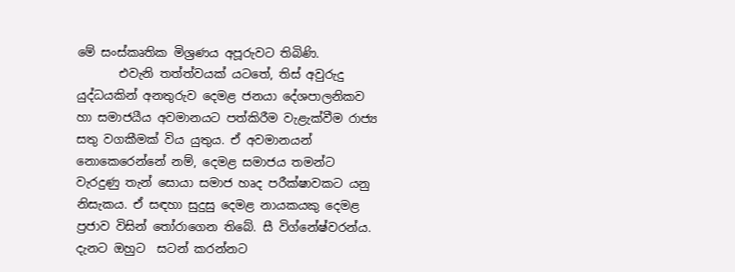මේ සංස්කෘතික මිශ්‍රණය අපූරුවට තිබිණි.
       එවැනි තත්ත්වයක් යටතේ, තිස් අවුරුදු යුද්ධයකින් අනතුරුව දෙමළ ජනයා දේශපාලනිකව හා සමාජයීය අවමානයට පත්කිරීම වැළැක්වීම රාජ්‍ය සතු වගකීමක් විය යුතුය. ඒ අවමානයන් නොකෙරෙන්නේ නම්, දෙමළ සමාජය තමන්ට වැරදුණු තැන් සොයා සමාජ හෘද පරීක්ෂාවකට යනු නිසැකය. ඒ සඳහා සුදුසු දෙමළ නායකයකු දෙමළ ප්‍රජාව විසින් තෝරාගෙන තිබේ. සී විග්නේෂ්වරන්ය. දැනට ඔහුට  සටන් කරන්නට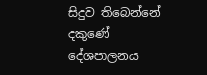සිදුව තිබෙන්නේ දකුණේ දේශපාලනය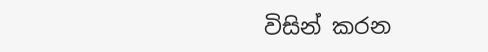විසින් කරන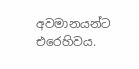අවමානයන්ට එරෙහිවය.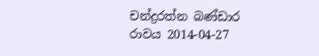චන්ද්‍රරත්න බණ්ඩාර
රාවය 2014-04-27